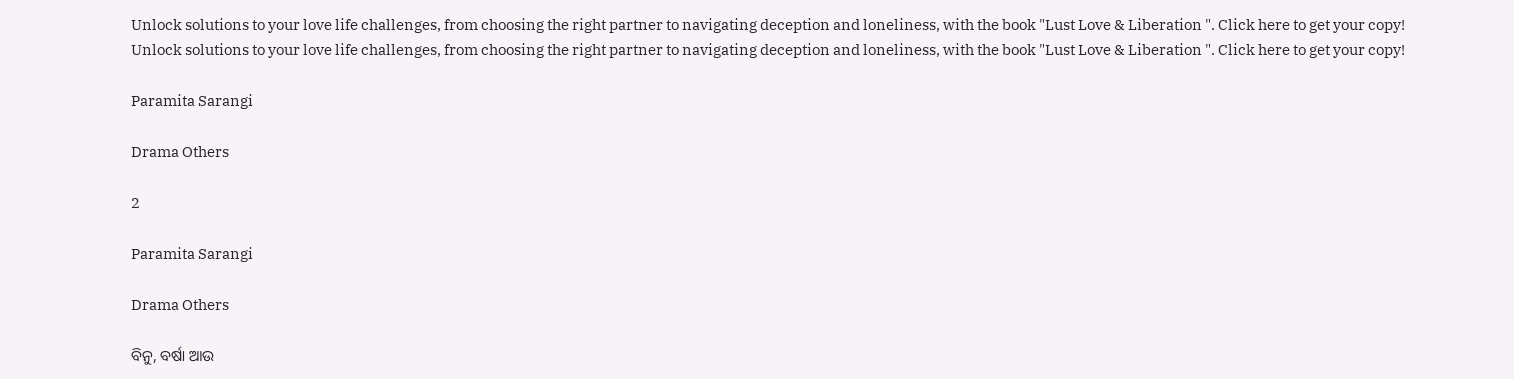Unlock solutions to your love life challenges, from choosing the right partner to navigating deception and loneliness, with the book "Lust Love & Liberation ". Click here to get your copy!
Unlock solutions to your love life challenges, from choosing the right partner to navigating deception and loneliness, with the book "Lust Love & Liberation ". Click here to get your copy!

Paramita Sarangi

Drama Others

2

Paramita Sarangi

Drama Others

ବିନୁ, ବର୍ଷା ଆଉ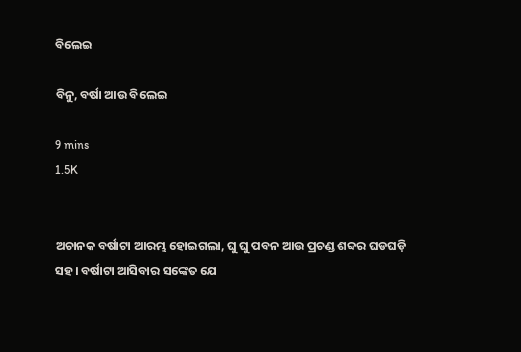ବିଲେଇ

ବିନୁ, ବର୍ଷା ଆଉ ବିଲେଇ

9 mins
1.5K


ଅଚାନକ ବର୍ଷାଟା ଆରମ୍ଭ ହୋଇଗଲା, ଘୁ ଘୁ ପବନ ଆଉ ପ୍ରଚଣ୍ଡ ଶବ୍ଦର ଘଡଘଡ଼ି ସହ। ବର୍ଷାଟା ଆସିବାର ସଙ୍କେତ ଯେ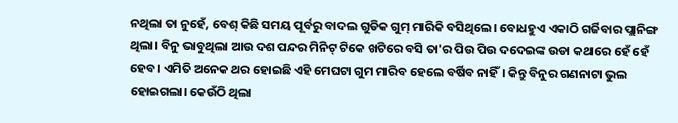ନଥିଲା ତା ନୁହେଁ, ବେଶ୍ କିଛି ସମୟ ପୂର୍ବରୁ ବାଦଲ ଗୁଡିକ ଗୁମ୍ ମାରିକି ବସିଥିଲେ। ବୋଧହୁଏ ଏକାଠି ଗର୍ଜିବାର ପ୍ଲାନିଙ୍ଗ ଥିଲା। ବିନୁ ଭାବୁଥିଲା ଆଉ ଦଶ ପନ୍ଦର ମିନିଟ୍ ଟିକେ ଖଟିରେ ବସି ତା'ର ପିଉ ପିଉ ଦଦେଇଙ୍କ ଉଡା କଥାରେ‌ ହେଁ ହେଁ ହେବ। ଏମିତି ଅନେକ ଥର ହୋଇଛି ଏହି ମେଘଟା ଗୁମ ମାରିବ ହେଲେ ବର୍ଷିବ ନାହିଁ। କିନ୍ତୁ ବିନୁର ଗଣନାଟା ଭୁଲ ହୋଇଗଲା। କେଉଁଠି ଥିଲା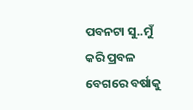ପବନ‌ଟା ସୁ..ମୁଁ କରି ପ୍ରବଳ ବେଗରେ ବର୍ଷାକୁ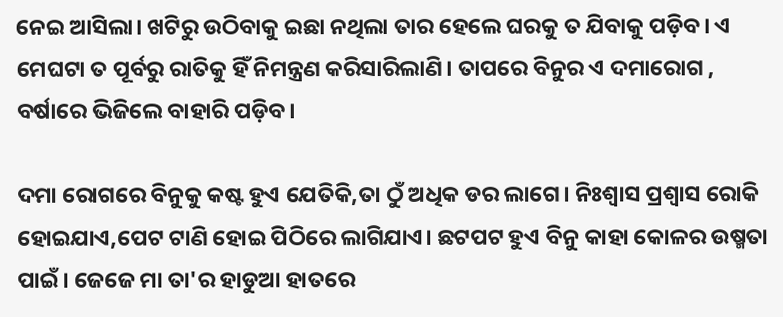ନେଇ ଆସିଲା। ଖଟିରୁ ଉଠିବାକୁ ଇଛା ନଥିଲା ତାର ହେଲେ ଘରକୁ ତ ଯିବାକୁ ପଡ଼ିବ। ଏ ମେଘଟା ତ ପୂର୍ବରୁ ରାତିକୁ ହିଁ ନିମନ୍ତ୍ରଣ କରିସାରିଲାଣି। ତାପରେ ବିନୁର ଏ ଦମାରୋଗ , ବର୍ଷାରେ ଭିଜିଲେ ବାହାରି ପଡ଼ିବ।

ଦମା ରୋଗରେ ବିନୁକୁ କଷ୍ଟ ହୁଏ ଯେତିକି,ତା ଠୁଁ ଅଧିକ ଡର ଲାଗେ। ନିଃଶ୍ବାସ ପ୍ରଶ୍ବାସ ରୋକି ହୋଇଯାଏ,ପେଟ ଟାଣି ହୋଇ ପିଠିରେ ଲାଗିଯାଏ। ଛଟପଟ ହୁଏ ବିନୁ କାହା କୋଳର ଉଷ୍ମତା ପାଇଁ। ଜେଜେ ମା ତା'ର ହାଡୁଆ ହାତରେ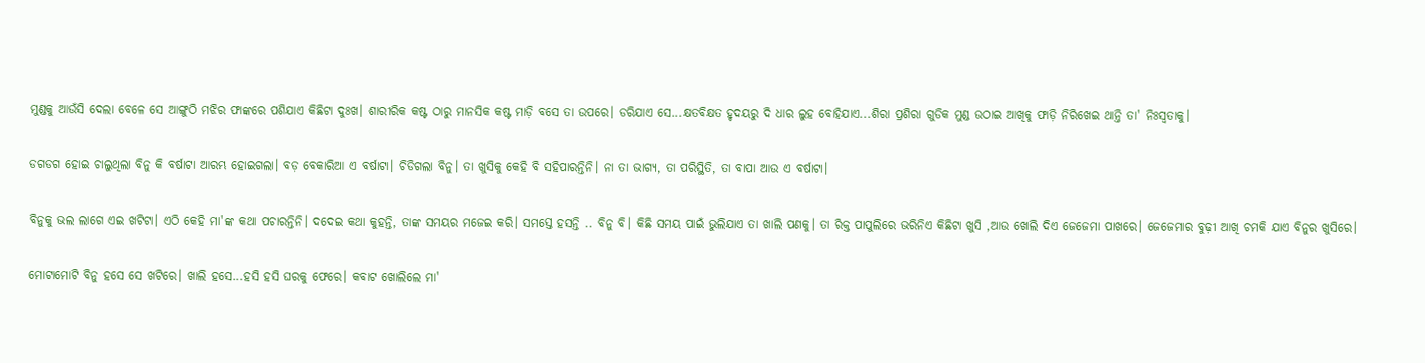ମୁଣ୍ଡକୁ ଆଉଁସି ଦେଲା ବେଳେ ସେ ଆଙ୍ଗୁଠି ମଝିର ଫାଙ୍କରେ ପଶିଯାଏ କିଛିଟା ଦୁଃଖ। ଶାରୀରିକ କଷ୍ଟ ଠାରୁ ମାନସିକ କଷ୍ଟ ମାଡ଼ି ବସେ ତା ଉପରେ। ଡରିଯାଏ ସେ...କ୍ଷତବିକ୍ଷତ ହୃଦୟରୁ ଦି ଧାର ଲୁହ ବୋହିଯାଏ...ଶିରା ପ୍ରଶିରା ଗୁଡିକ ମୁଣ୍ଡ ଉଠାଇ ଆଖିକୁ ଫାଡ଼ି ନିରିଖେଇ ଥାନ୍ତି ତା' ନିଃସ୍ଵତାକୁ।

ଡଗଡଗ ହୋଇ ଚାଲୁଥିଲା ବିନୁ କି ବର୍ଷାଟା ଆରମ୍ଭ ହୋଇଗଲା। ବଡ଼ ବେକାରିଆ ଏ ବର୍ଷାଟା। ଚିଡିଗଲା ବିନୁ। ତା ଖୁସିକୁ କେହି ବି ସହିପାରନ୍ତିନି। ନା ତା ଭାଗ୍ୟ, ତା ପରିସ୍ଥିତି, ତା ବାପା ଆଉ ଏ ବର୍ଷାଟା।

ବିନୁକୁ ଭଲ ଲାଗେ ଏଇ ଖଟିଟା। ଏଠି କେହି ମା'ଙ୍କ କଥା ପଚାରନ୍ତିନି। ଦଦେଇ କଥା କୁହନ୍ତି, ତାଙ୍କ ସମୟର ମଜେଇ କରି। ସମସ୍ତେ ହସନ୍ତି .. ବିନୁ ବି। କିଛି ସମୟ ପାଇଁ ଭୁଲିଯାଏ ତା ଖାଲି ପଣକୁ। ତା ରିକ୍ତ ପାପୁଲିରେ ଭରିନିଏ କିଛିଟା ଖୁସି ,ଆଉ ଖୋଲି ଦିଏ ଜେଜେମା ପାଖରେ। ଜେଜେମାର ବୁଢ଼ୀ ଆଖି ଚମକି ଯାଏ ବିନୁର ଖୁସିରେ।

ମୋଟାମୋଟି ବିନୁ ହସେ ସେ ଖଟିରେ। ଖାଲି ହସେ...ହସି ହସି ଘରକୁ ଫେରେ। କବାଟ ଖୋଲିଲେ ମା'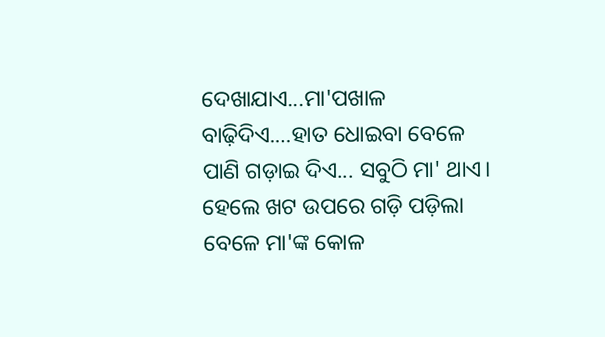ଦେଖାଯାଏ...ମା'ପଖାଳ ବାଢ଼ିଦିଏ.…ହାତ ଧୋଇବା ବେଳେ ପାଣି ଗଡ଼ାଇ ଦିଏ... ସବୁଠି ମା' ଥାଏ। ହେଲେ ଖଟ ଉପରେ ଗଡ଼ି ପଡ଼ିଲା ବେଳେ ମା'ଙ୍କ କୋଳ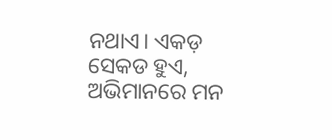ନଥାଏ। ଏକଡ଼ ସେକଡ ହୁଏ, ଅଭିମାନରେ ମନ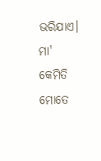ଭରିଯାଏ। ମା' କେମିତି ମୋତେ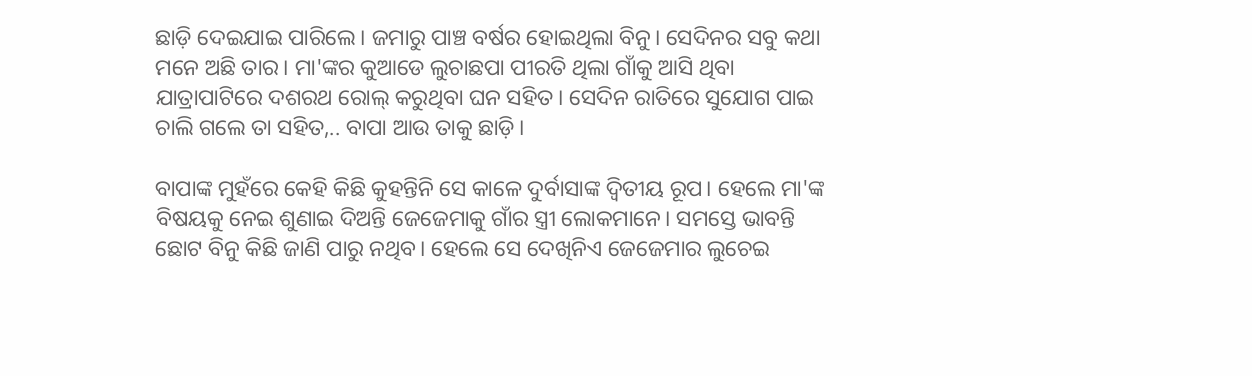ଛାଡ଼ି ଦେଇଯାଇ ପାରିଲେ। ଜମାରୁ ପାଞ୍ଚ ବର୍ଷର ହୋଇଥିଲା ବିନୁ। ସେଦିନର ସବୁ କଥା‌‌ ମନେ ଅଛି ତାର। ମା'ଙ୍କର କୁଆଡେ ଲୁଚାଛପା ପୀରତି ଥିଲା ଗାଁକୁ ଆସି ଥିବା ଯାତ୍ରାପାଟିରେ ଦଶରଥ ରୋଲ୍ କରୁଥିବା ଘନ ସହିତ। ସେଦିନ ରାତିରେ ସୁଯୋଗ ପାଇ ଚାଲି ଗଲେ ତା ସହିତ,.. ବାପା ଆଉ ତାକୁ ଛାଡ଼ି।

ବାପାଙ୍କ ମୁହଁରେ କେହି କିଛି କୁହନ୍ତିନି ସେ କାଳେ ଦୁର୍ବାସାଙ୍କ ଦ୍ବିତୀୟ ରୂପ। ହେଲେ ମା'ଙ୍କ ବିଷୟକୁ ନେଇ ଶୁଣାଇ ଦିଅନ୍ତି ଜେଜେମାକୁ ଗାଁର ସ୍ତ୍ରୀ ଲୋକମାନେ। ସମସ୍ତେ ଭାବନ୍ତି ଛୋଟ ବିନୁ କିଛି ଜାଣି ପାରୁ ନଥିବ। ହେଲେ ସେ ଦେଖିନିଏ ଜେଜେମାର ଲୁଚେଇ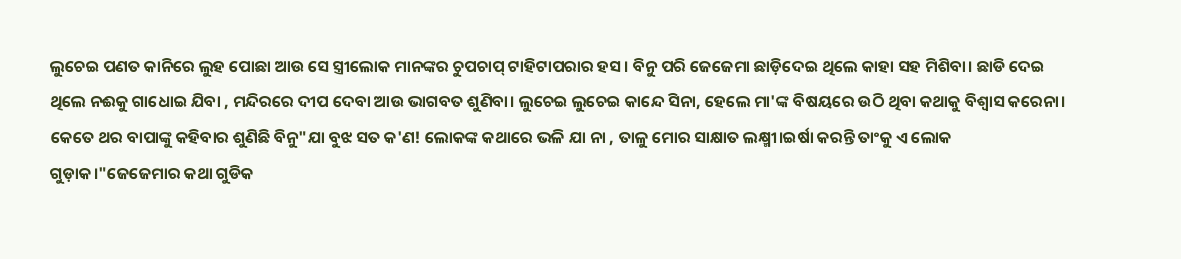ଲୁଚେଇ ପଣତ କାନିରେ ଲୁହ ପୋଛା ଆଉ ସେ ସ୍ତ୍ରୀଲୋକ ମାନଙ୍କର ଚୁପଚାପ୍ ଟାହିଟାପରାର ହସ। ବିନୁ ପରି ଜେଜେମା ଛାଡ଼ିଦେଇ ଥିଲେ କାହା ସହ ମିଶିବା। ଛାଡି ଦେଇ ଥିଲେ ନଈକୁ ଗାଧୋଇ ଯିବା , ମନ୍ଦିରରେ ଦୀପ ଦେବା ଆଉ ଭାଗବତ ଶୁଣିବା। ଲୁଚେଇ ଲୁଚେଇ କାନ୍ଦେ ସିନା, ହେଲେ ମା'ଙ୍କ ବିଷୟରେ ଉଠି ଥିବା କଥାକୁ ବିଶ୍ବାସ କରେନା। କେତେ ଥର ବାପାଙ୍କୁ କହିବାର ଶୁଣିଛି ବିନୁ"ଯା ବୁଝ ସତ କ'ଣ! ଲୋକଙ୍କ କଥାରେ ଭଳି ଯା ନା , ତାଳୁ ମୋର ସାକ୍ଷାତ ଲକ୍ଷ୍ମୀ।ଇର୍ଷା କରନ୍ତି ତାଂକୁ ଏ ଲୋକ ଗୁଡ଼ାକ।"ଜେଜେମାର କଥା ଗୁଡିକ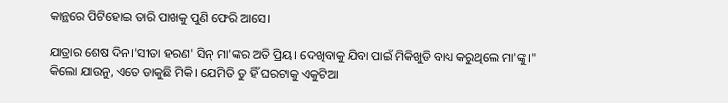କାନ୍ଥରେ ପିଟିହୋଇ ତାରି‌ ପାଖକୁ ପୁଣି ଫେରି ଆସେ।

ଯାତ୍ରାର ଶେଷ ଦିନ।'ସୀତା ହରଣ' ସିନ୍ ମା'ଙ୍କର ଅତି ପ୍ରିୟ। ଦେଖିବାକୁ ଯିବା ପାଇଁ ମିକିଖୁଡି ବାଧ୍ୟ କରୁଥିଲେ ମା'ଙ୍କୁ।" କିଲୋ ଯାଉନୁ, ଏତେ ଡାକୁଛି ମିକି। ଯେମିତି ତୁ ହିଁ ଘରଟାକୁ ଏକୁଟିଆ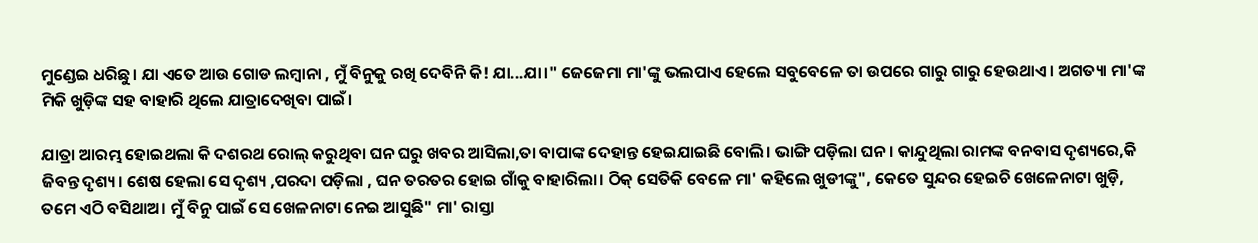ମୁଣ୍ଡେଇ ଧରିଛୁ। ଯା ଏତେ ଆଉ ଗୋଡ ଲମ୍ବାନା , ମୁଁ ବିନୁକୁ ରଖି ଦେବିନି କି! ଯା...ଯା।" ଜେଜେମା ମା'ଙ୍କୁ ଭଲପାଏ ହେଲେ ସବୁବେଳେ ତା ଉପରେ ଗାରୁ ଗାରୁ ହେଉଥାଏ। ଅଗତ୍ୟା ମା'ଙ୍କ ମିକି ଖୁଡ଼ିଙ୍କ ସହ ବାହାରି ଥିଲେ ଯାତ୍ରାଦେଖିବା ପାଇଁ।

ଯାତ୍ରା ଆରମ୍ଭ ହୋଇଥଲା କି ଦଶରଥ ରୋଲ୍ କରୁଥିବା ଘନ ଘରୁ ଖବର ଆସିଲା,ତା ବାପାଙ୍କ ଦେହାନ୍ତ ହେଇଯାଇଛି ବୋଲି। ଭାଙ୍ଗି ପଡ଼ିଲା ଘନ। କାନ୍ଦୁଥିଲା ରାମଙ୍କ ବନବାସ ଦୃଶ୍ୟରେ,କି ଜିବନ୍ତ ଦୃଶ୍ୟ। ଶେଷ ହେଲା ସେ ଦୃଶ୍ୟ ,ପରଦା ପଡ଼ିଲା , ଘନ ତରତର ହୋଇ ଗାଁକୁ ବାହାରିଲା। ଠିକ୍ ସେତିକି ବେଳେ ମା' କହିଲେ ଖୁଡୀଙ୍କୁ", କେତେ ସୁନ୍ଦର ହେଇଚି ଖେଳେନାଟା ଖୁଡ଼ି, ତମେ ଏଠି ବସିଥାଅ। ମୁଁ ବିନୁ ପାଇଁ ସେ ଖେଳନାଟା ନେଇ ଆସୁଛି" ମା' ରାସ୍ତା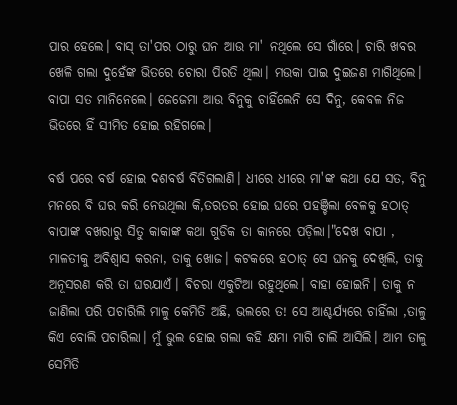ପାର ହେଲେ। ବାସ୍ ତା'ପର ଠାରୁ ଘନ ଆଉ ମା' ନଥିଲେ ସେ ଗାଁରେ। ଚାରି ଖବର ଖେଳି ଗଲା ଦୁହେଁଙ୍କ ଭିତରେ ଚୋରା ପିରତି ଥିଲା। ମଉକା ପାଇ ଦୁଇଜଣ ମାଗିଥିଲେ। ବାପା ସତ ମାନିନେଲେ। ଜେଜେମା ଆଉ ବିନୁକୁ ଚାହିଁଲେନି ସେ ଦିନୁ, କେବଳ ନିଜ ଭିତରେ ହିଁ ସୀମିତ ହୋଇ ରହିଗଲେ।

ବର୍ଷ ପରେ ବର୍ଷ ହୋଇ ଦଶବର୍ଷ ବିତିଗଲାଣି। ଧୀରେ ଧୀରେ ମା'ଙ୍କ କଥା ଯେ ସତ, ବିନୁ ମନରେ ବି ଘର କରି ନେଉଥିଲା କି,ତରତର ହୋଇ ଘରେ ପହଞ୍ଚିଲା ବେଳକୁ ହଠାତ୍ ବାପାଙ୍କ ବଖରାରୁ ସିତୁ କାକାଙ୍କ କଥା ଗୁଡିକ ତା କାନ‌ରେ ପଡ଼ିଲା।"ଦେଖ ବାପା , ମାଳତୀକୁ ଅବିଶ୍ବାସ କରନା, ତାକୁ ଖୋଜ। କଟକରେ ହଠାତ୍ ସେ ଘନକୁ ଦେଖିଲି, ତାକୁ ଅନୂସରଣ କରି ତା ଘରଯାଏଁ। ବିଚରା ଏକୁଟିଆ ରହୁଥିଲେ। ବାହା ହୋଇନି। ତାକୁ ନ ଜାଣିଲା ପରି ପଚାରିଲି ମାଳୁ କେମିତି ଅଛି, ଭଲରେ ତ! ସେ ଆଶ୍ଚର୍ଯ୍ୟରେ ଚାହିଁଲା ,ତାଳୁ କିଏ ବୋଲି ପଚାରିଲା। ମୁଁ ଭୁଲ ହୋଇ ଗଲା କ‌ହି କ୍ଷମା ମାଗି ଚାଲି ଆସିଲି। ଆମ ତାଳୁ ସେମିତି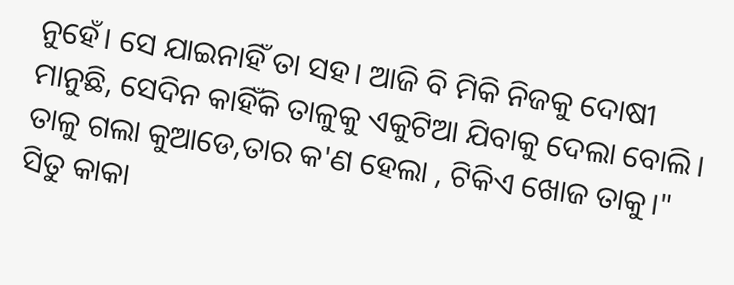ନୁହେଁ। ସେ ଯାଇନାହିଁ ତା ସହ। ଆଜି ବି ମିକି ନିଜକୁ ଦୋଷୀ ମାନୁଛି, ସେଦିନ କାହିଁକି ତାଳୁକୁ ଏକୁଟିଆ ଯିବାକୁ ଦେଲା ବୋଲି। ତାଳୁ ଗଲା କୁଆଡେ,ତାର କ'ଣ ହେଲା , ଟିକିଏ ଖୋଜ ତାକୁ।" ସିତୁ କାକା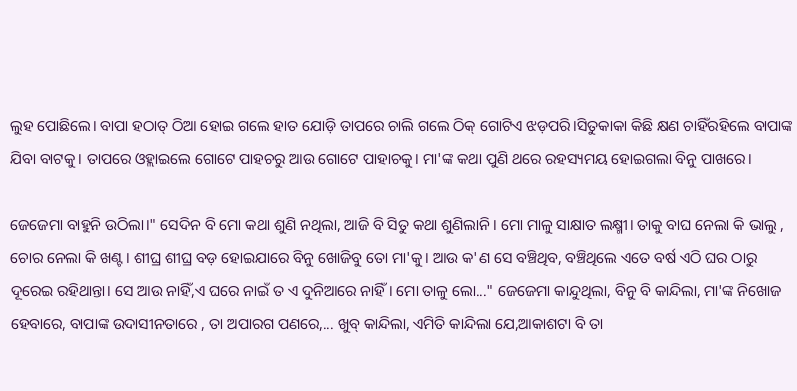ଲୁହ ପୋଛିଲେ। ବାପା ହଠାତ୍ ଠିଆ ହୋଇ ଗଲେ ହାତ ଯୋଡ଼ି ତାପରେ ଚାଲି ଗଲେ ଠିକ୍ ଗୋଟିଏ ଝଡ଼ପରି।ସିତୁକାକା କିଛି କ୍ଷଣ ଚାହିଁରହିଲେ ବାପାଙ୍କ ଯିବା ବାଟକୁ। ତାପରେ ଓହ୍ଲାଇଲେ ଗୋଟେ ପାହଚରୁ ଆଉ ଗୋଟେ ପାହାଚକୁ। ମା'ଙ୍କ କଥା ପୁଣି ଥରେ ରହସ୍ୟମୟ ହୋଇଗଲା ବିନୁ ପାଖରେ।

ଜେଜେମା ବାହୁନି ଉଠିଲା।" ସେଦିନ ବି ମୋ କଥା ଶୁଣି ନଥିଲା, ଆଜି ବି ସିତୁ କଥା ଶୁଣିଲାନି। ମୋ ମାଳୁ ସାକ୍ଷାତ ଲକ୍ଷ୍ମୀ। ତାକୁ ବାଘ ନେଲା କି ଭାଲୁ , ଚୋର ନେଲା କି ଖଣ୍ଟ। ଶୀଘ୍ର ଶୀଘ୍ର ବଡ଼ ହୋଇଯାରେ ବିନୁ ଖୋଜିବୁ ତୋ ମା'କୁ। ଆଉ କ'ଣ ସେ ବଞ୍ଚିଥିବ, ବଞ୍ଚିଥିଲେ ଏତେ ବର୍ଷ ଏଠି ଘର ଠାରୁ ଦୂରେଇ ରହିଥାନ୍ତା। ସେ ଆଉ ନାହିଁ,ଏ ଘରେ ନାଇଁ ତ ଏ ଦୁନିଆରେ ନାହିଁ। ମୋ ତାଳୁ ଲୋ..." ଜେଜେମା କାନ୍ଦୁଥିଲା, ବିନୁ ବି କାନ୍ଦିଲା, ମା'ଙ୍କ ନିଖୋଜ ହେବାରେ, ବାପାଙ୍କ ଉଦାସୀନତାରେ , ତା ଅପାରଗ ପଣରେ,... ଖୁବ୍ କାନ୍ଦିଲା, ଏମିତି କାନ୍ଦିଲା ଯେ,ଆକାଶଟା ବି ତା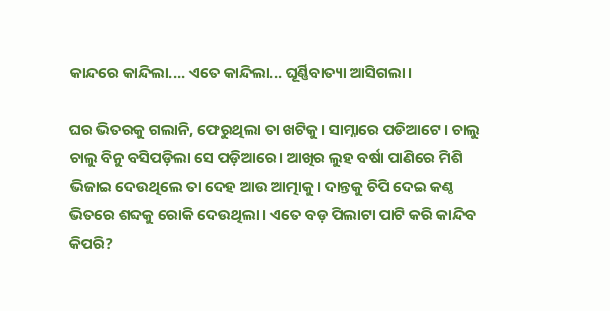କାନ୍ଦରେ କାନ୍ଦିଲା.... ଏତେ କାନ୍ଦିଲା... ଘୂର୍ଣ୍ଣିବାତ୍ୟା ଆସିଗଲା।

ଘର ଭିତରକୁ ଗଲାନି, ଫେରୁଥିଲା ତା ଖଟିକୁ। ସାମ୍ନାରେ ପଡିଆଟେ। ଚାଲୁ ଚାଲୁ ବିନୁ ବସିପଡ଼ିଲା ସେ ପଡ଼ିଆରେ। ଆଖିର ଲୁହ ବର୍ଷା ପାଣିରେ ମିଶି ଭିଜାଇ ଦେଉଥିଲେ ତା ଦେହ ଆଉ ଆତ୍ମାକୁ। ଦାନ୍ତକୁ ଚିପି ଦେଇ କଣ୍ଠ ଭିତରେ ଶବ୍ଦକୁ ରୋକି ଦେଉଥିଲା। ଏତେ ବଡ଼ ପିଲାଟା ପାଟି କରି କାନ୍ଦିବ କିପରି?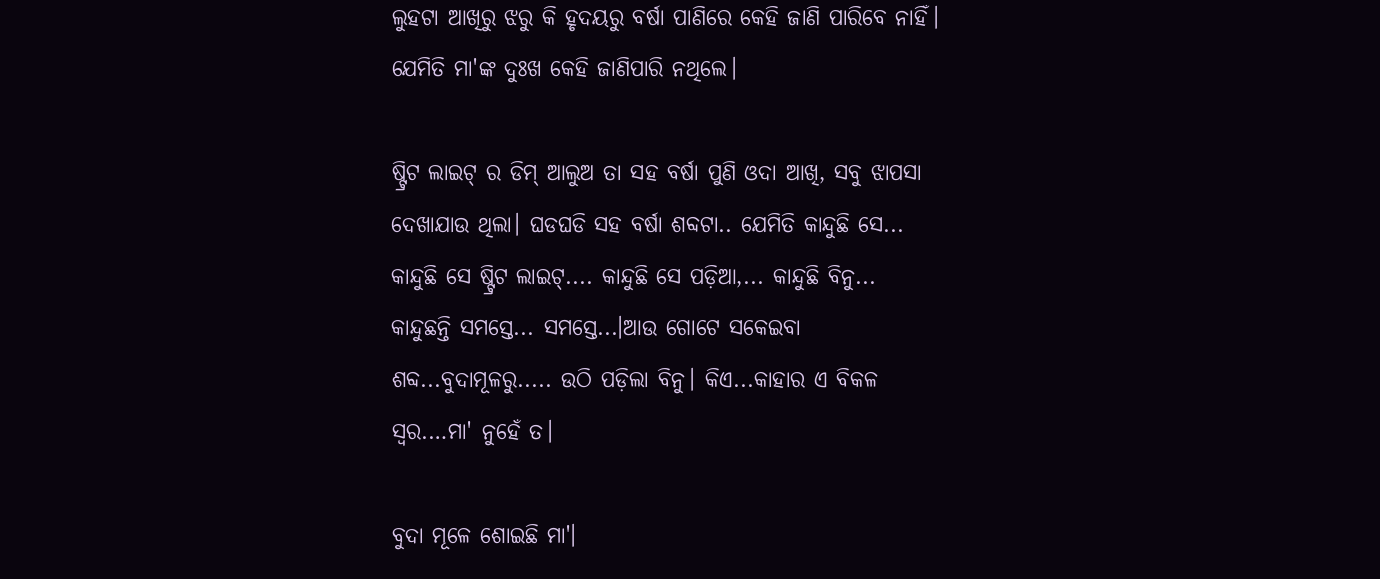ଲୁହଟା ଆଖିରୁ ଝରୁ କି ହୃଦୟରୁ ବର୍ଷା ପାଣିରେ କେହି ଜାଣି ପାରିବେ ନାହିଁ। ଯେମିତି ମା'ଙ୍କ ଦୁଃଖ କେହି ଜାଣିପାରି ନଥିଲେ।

ଷ୍ଟ୍ରିଟ ଲାଇଟ୍ ର ଡିମ୍ ଆଲୁଅ ତା ସହ ବର୍ଷା ପୁଣି ଓଦା ଆଖି, ସବୁ ଝାପସା ଦେଖାଯାଉ ଥିଲା। ଘଡଘଡି ସହ ବର୍ଷା ଶବ୍ଦଟା.. ଯେମିତି କାନ୍ଦୁଛି ସେ... କାନ୍ଦୁଛି ସେ ଷ୍ଟ୍ରିଟ ଲାଇଟ୍.... କାନ୍ଦୁଛି ସେ ପଡ଼ିଆ,... କାନ୍ଦୁଛି ବିନୁ... କାନ୍ଦୁଛନ୍ତି ସମସ୍ତେ... ସମସ୍ତେ...।ଆଉ ଗୋଟେ ସକେଇବା ଶବ୍ଦ...ବୁଦାମୂଳରୁ..... ଉଠି ପଡ଼ିଲା ବିନୁ। କିଏ...କାହାର ଏ ବିକଳ ସ୍ଵର.…ମା' ନୁହେଁ ତ।

ବୁଦା ମୂଳେ ଶୋଇଛି ମା'।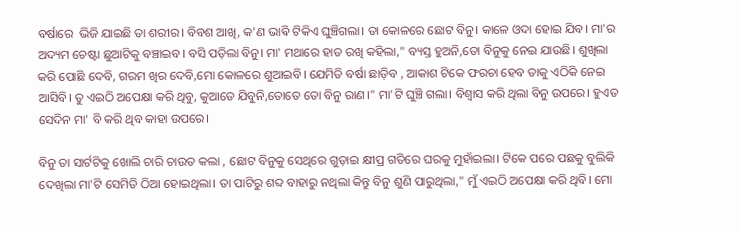ବର୍ଷାରେ ‌‌‌‌‌‌‌‌‌‌ ଭିଜି ଯାଇଛି ତା ଶରୀର। ବିବଶ ଆଖି, କ'ଣ ଭାଵି‌ ଟିକିଏ ଘୁଞ୍ଚିଗଲା। ତା କୋଳ‌ରେ ଛୋଟ ବିନୁ। କାଳେ ଓଦା ହୋଇ ଯିବ। ମା'ର ଅଦ୍ୟମ ଚେଷ୍ଟା ଛୁଆଟିକୁ ବଞ୍ଚାଇବ। ବସି ପଡ଼ିଲା ବିନୁ। ମା' ମଥାରେ ହାତ ରଖି କହିଲା," ବ୍ୟସ୍ତ ହୁଅନି,ତୋ ବିନୁକୁ ନେଇ ଯାଉଛି। ଶୁଖିଲା କରି ପୋଛି ଦେବି, ଗରମ ଖିର ଦେବି,ମୋ କୋଳରେ ଶୁଆଇବି। ଯେମିତି ବର୍ଷା ଛାଡ଼ିବ , ଆକାଶ ଟିକେ ଫରଚା ହେବ ତାକୁ ଏଠିକି ନେଇ ଆସିବି। ତୁ ଏଇଠି ଅପେକ୍ଷା କରି ଥିବୁ, କୁଆଡେ ଯିବୁନି,ତୋତେ ତୋ ବିନୁ ରାଣ।" ମା'ଟି ଘୁଞ୍ଚି ଗଲା। ବିଶ୍ବାସ କରି ଥିଲା ବିନୁ ଉପରେ। ହୁଏତ ସେଦିନ ମା' ବି କରି ଥିବ କାହା ଉପରେ।

ବିନୁ ତା ସାର୍ଟଟିକୁ ଖୋଲି ଚାରି ଚାଉତ କଲା , ଛୋଟ ବିନୁକୁ ସେଥିରେ ଗୁଡ଼ାଇ କ୍ଷୀପ୍ର ଗତିରେ ଘରକୁ ମୁହାଁଇଲା। ଟିକେ ପରେ ପଛକୁ ବୁଲିକି ଦେଖିଲା ମା'ଟି ସେମିତି ଠିଆ ହୋଇଥିଲା। ତା ପାଟିରୁ ଶବ୍ଦ ବାହାରୁ ନଥିଲା କିନ୍ତୁ ବିନୁ ଶୁଣି ପାରୁଥିଲା," ମୁଁ ଏଇଠି ଅପେକ୍ଷା କରି ଥିବି। ମୋ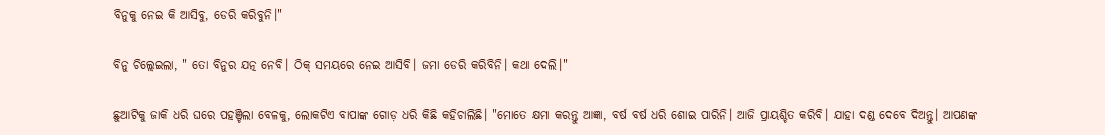ବିନୁକୁ ନେଇ କି ଆସିବୁ, ଡେରି କରିବୁନି।"

ବିନୁ ଚିଲ୍ଲେଇଲା, " ତୋ ବିନୁର ଯତ୍ନ ନେବି। ଠିକ୍ ସମୟରେ ନେଇ ଆସିବି। ଜମା ଡେରି କରିବିନି। କଥା ଦେଲି।"

ଛୁଆଟିକୁ ଜାକି ଧରି ଘରେ ପହଞ୍ଚିଲା ବେଳକୁ, ଲୋକଟିଏ ବାପାଙ୍କ ଗୋଡ଼ ଧରି କିଛି କହିଚାଲିଛି। "ମୋତେ କ୍ଷମା କରନ୍ତୁ ଆଜ୍ଞା, ବର୍ଷ ବର୍ଷ ଧରି ଶୋଇ ପାରିନି। ଆଜି ପ୍ରାୟଶ୍ଚିତ କରିବି। ଯାହା ଦଣ୍ଡ ଦେବେ ଦିଅନ୍ତୁ। ଆପଣଙ୍କ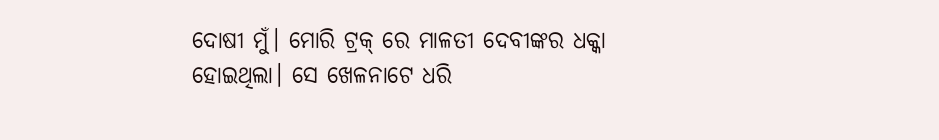ଦୋଷୀ ମୁଁ। ମୋରି ଟ୍ରକ୍ ରେ ମାଳତୀ ଦେବୀଙ୍କର ଧକ୍କା ହୋଇଥିଲା। ସେ ଖେଳନାଟେ ଧରି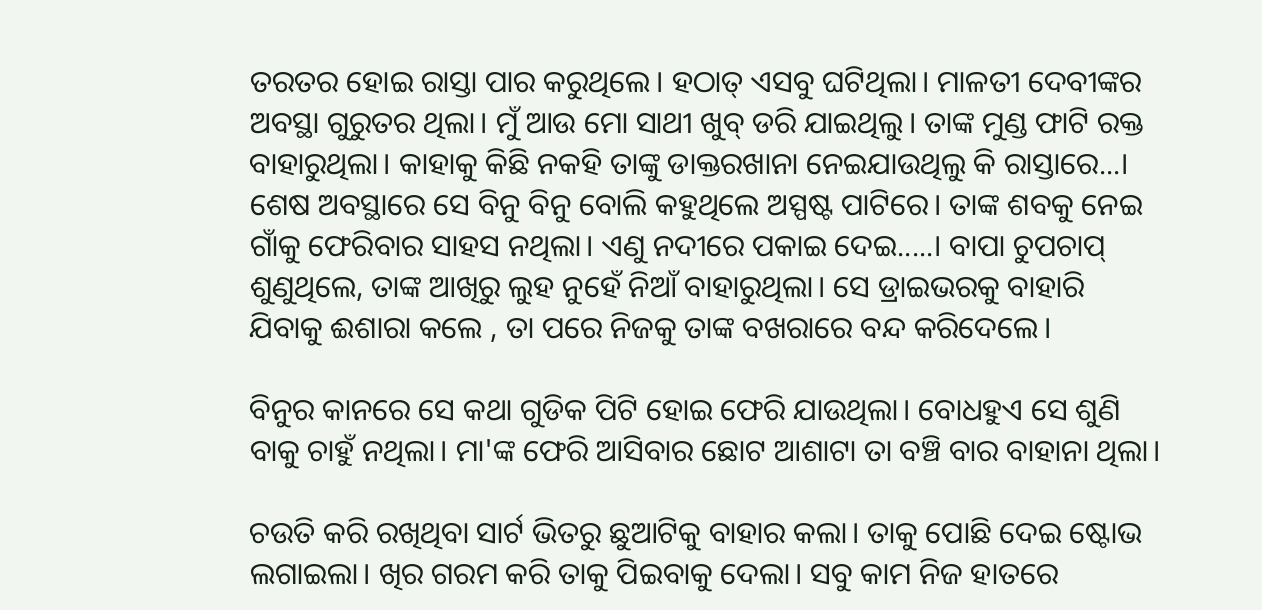ତରତର ହୋଇ ରାସ୍ତା ପାର କରୁଥିଲେ। ହଠାତ୍ ଏସବୁ ଘଟିଥିଲା। ମାଳତୀ ଦେବୀଙ୍କର ଅବସ୍ଥା ଗୁରୁତର ଥିଲା। ମୁଁ ଆଉ ମୋ ସାଥୀ ଖୁବ୍ ଡରି ଯାଇଥିଲୁ। ତାଙ୍କ ମୁଣ୍ଡ ଫାଟି ରକ୍ତ ବାହାରୁଥିଲା। କା‌ହାକୁ କିଛି ନକହି ତାଙ୍କୁ ଡାକ୍ତରଖାନା ନେଇଯାଉଥିଲୁ କି ରାସ୍ତାରେ...। ଶେଷ ଅବସ୍ଥାରେ ସେ ବିନୁ ବିନୁ ବୋଲି କହୁଥିଲେ ଅସ୍ପଷ୍ଟ ପାଟିରେ। ତାଙ୍କ ଶବକୁ ନେଇ ଗାଁକୁ ଫେରିବାର ସାହସ ନଥିଲା। ଏଣୁ ନଦୀରେ ପକାଇ ଦେଇ.....। ବାପା ଚୁପଚାପ୍ ଶୁଣୁଥିଲେ, ତାଙ୍କ ଆଖିରୁ ଲୁହ ନୁହେଁ ନିଆଁ ବାହାରୁଥିଲା। ସେ ଡ୍ରାଇଭରକୁ ବାହାରି ଯିବାକୁ ଈଶାରା କଲେ , ତା ପରେ ନିଜକୁ ତାଙ୍କ ବଖରାରେ ବନ୍ଦ କରିଦେଲେ।

ବିନୁର କାନରେ ସେ କଥା ଗୁଡିକ ପିଟି ହୋଇ ଫେରି ଯାଉଥିଲା। ବୋଧହୁଏ ସେ ଶୁଣି ବାକୁ ଚାହୁଁ ନଥିଲା। ମା'ଙ୍କ ଫେରି ଆସିବାର ଛୋଟ ଆଶାଟା ତା ବଞ୍ଚି ବାର ବାହାନା ଥିଲା।

ଚଉତି କରି ରଖିଥିବା ସାର୍ଟ ଭିତରୁ ଛୁଆଟିକୁ ବାହାର କଲା। ତାକୁ ପୋଛି ଦେଇ ଷ୍ଟୋଭ ଲଗାଇଲା। ଖିର ଗରମ କରି ତାକୁ ପିଇବାକୁ ଦେଲା। ସବୁ କାମ ନିଜ ହାତରେ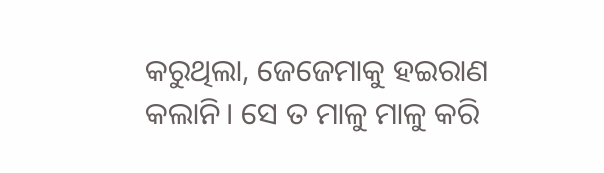କରୁଥିଲା, ଜେଜେମାକୁ ହଇରାଣ କଲାନି। ସେ ତ ମାଳୁ ମାଳୁ କରି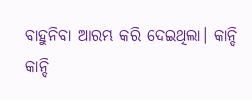ବାହୁନିବା ଆରମ୍ଭ କରି ଦେଇଥିଲା। କାନ୍ଦି କାନ୍ଦି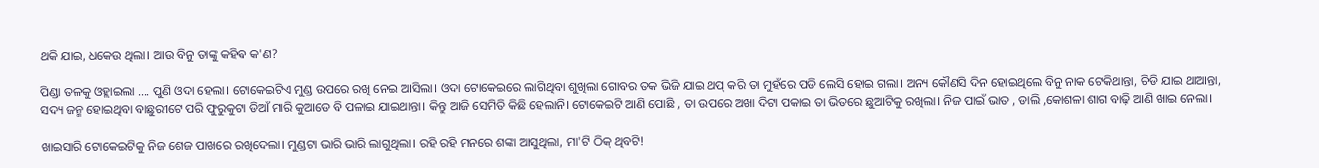ଥକି ଯାଇ, ଧକେଉ ଥିଲା। ଆଉ ବିନୁ ତାଙ୍କୁ କହିଵ କ'ଣ?

ପିଣ୍ଡା ତଳକୁ ଓହ୍ଲାଇଲା .... ପୁଣି ଓଦା ହେଲା। ଟୋକେଇଟିଏ ମୁଣ୍ଡ ଉପରେ ରଖି ନେଇ ଆସିଲା। ଓଦା ଟୋକେଇରେ ଲାଗିଥିବା ଶୁଖିଲା ଗୋବର ତକ ଭିଜି ଯାଇ ଥପ୍ କରି ତା ମୁହଁରେ ପଡି ଲେସି ହୋଇ ଗଲା। ଅନ୍ୟ କୌଣସି ଦିନ ହୋଇଥିଲେ ବିନୁ ନାକ ଟେକିଥାନ୍ତା, ଚିଡି ଯାଇ ଥାଆନ୍ତା, ସଦ୍ୟ ଜନ୍ମ ହୋଇଥିବା ବାଛୁରୀଟେ ପରି ଫୁରୁକୁଟା ଡିଆଁ ମାରି କୁଆଡେ ବି ପଳାଇ ଯାଇଥାନ୍ତା। କିନ୍ତୁ ଆଜି ସେମିତି କିଛି ହେଲାନି। ଟୋକେଇଟି ଆଣି ପୋଛି , ତା ଉପରେ ଅଖା ଦିଟା ପକାଇ ତା ଭିତରେ ଛୁଆଟିକୁ ରଖିଲା। ନିଜ ପାଇଁ ଭାତ , ଡାଲି ,କୋଶଳା ଶାଗ ବାଢ଼ି ଆଣି ଖାଇ ନେଲା।

ଖାଇସାରି ଟୋକେଇଟିକୁ ନିଜ ଶେଜ ପାଖରେ ରଖିଦେଲା। ମୁଣ୍ଡଟା ଭାରି ଭାରି ଲାଗୁଥିଲା। ରହି ରହି ମନରେ ଶଙ୍କା ଆସୁଥିଲା, ମା'ଟି ଠିକ୍ ଥିବଟି!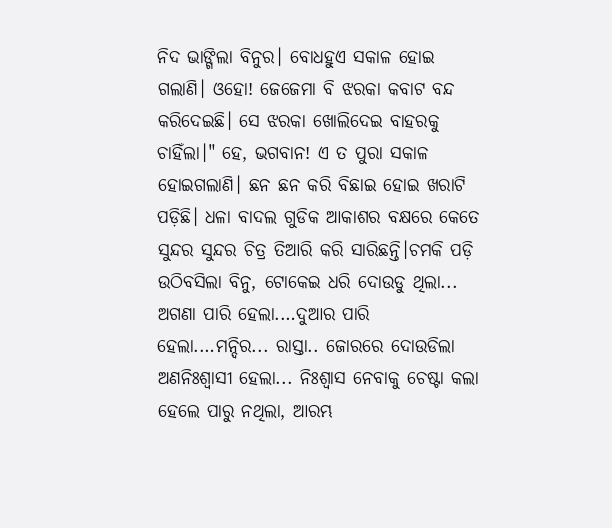ନିଦ ଭାଙ୍ଗିଲା ବିନୁର। ବୋଧହୁଏ ସକାଳ ହୋଇ ଗଲାଣି। ଓହୋ! ଜେଜେମା ବି ଝରକା କବାଟ ବନ୍ଦ କରିଦେଇଛି। ସେ ଝରକା ଖୋଲିଦେଇ ବାହରକୁ ଚାହିଁଲା।" ହେ, ଭଗବାନ! ଏ ତ ପୁରା ସକାଳ ହୋଇଗଲାଣି। ଛନ ଛନ କରି ବିଛାଇ ହୋଇ ଖରାଟି ପଡ଼ିଛି। ଧଳା ବାଦଲ ଗୁଡିକ ଆକାଶର ବକ୍ଷରେ କେତେ ସୁନ୍ଦର ସୁନ୍ଦର ଚିତ୍ର ତିଆରି କରି ସାରିଛନ୍ତି।ଚମକି ପଡ଼ି ଉଠିବସିଲା ବିନୁ, ଟୋକେଇ ଧରି ଦୋଉଡୁ ଥିଲା... ଅଗଣା ପାରି ହେଲା.…ଦୁଆର ପାରି ହେଲା.…ମନ୍ଦିର... ରାସ୍ତା.. ଜୋରରେ ଦୋଉଡିଲା ଅଣନିଃଶ୍ବାସୀ ହେଲା... ନିଃଶ୍ବାସ ନେବାକୁ ଚେଷ୍ଟା କଲା ହେଲେ ପାରୁ ନଥିଲା, ଆରମ୍ଭ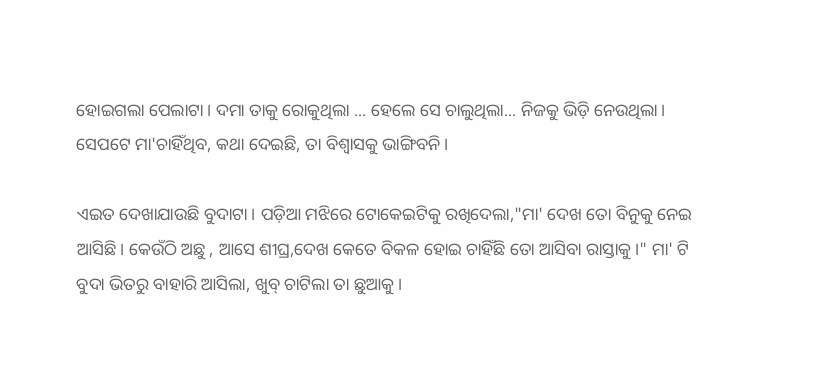ହୋଇଗଲା ପେଲାଟା। ଦମା ତାକୁ ରୋକୁଥିଲା ... ହେଲେ ସେ ଚାଲୁଥିଲା... ନିଜକୁ ଭିଡ଼ି ନେଉଥିଲା। ସେପଟେ ମା'ଚାହିଁଥିବ, କଥା ଦେଇଛି, ତା ବିଶ୍ବାସକୁ‌ ଭାଙ୍ଗିବନି।

ଏଇତ ଦେଖାଯାଉଛି ବୁଦାଟା। ପଡ଼ିଆ ମଝିରେ ଟୋକେଇଟିକୁ ରଖିଦେଲା,"ମା' ଦେଖ ତୋ ବିନୁକୁ ନେଇ ଆସିଛି। କେଉଁଠି ଅଛୁ , ଆସେ ଶୀଘ୍ର,ଦେଖ କେତେ ବିକଳ ହୋଇ ଚାହିଁଛି ତୋ ଆସିବା ରାସ୍ତାକୁ।" ମା' ଟି ବୁଦା ଭିତରୁ ବାହାରି ଆସିଲା, ଖୁବ୍ ଚାଟିଲା ତା ଛୁଆକୁ।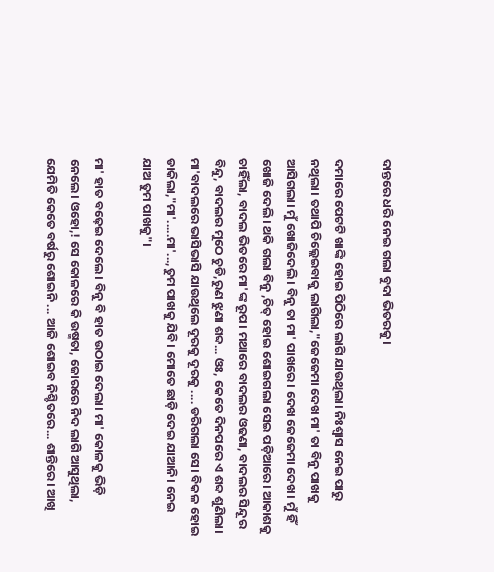ଦାନ୍ତରେ ଧରି ‌‌‌‌‌‌‌‌‌‌‌‌‌‌‌‌‌ନେଇ ଗଲା ବୁଦା ଭିତରକୁ।

ଦମାରେ ପେଟଟି ଖାଙ୍କି ହୋଇ ପିଠିରେ ଲାଗି ଯାଉଥିଲା। ନିଃଶ୍ବାସ ନେଇ ପାରୁ ନଥିଲା। ତଥାପି ଚିଲ୍ଲେଇବାକୁ ଲାଗିଲା,"ଜେଜେମା ଦେଖ ମା' ତା ବିନୁ ପାଖକୁ ଆସିଗଲା। ମୁଁ ଖୋଜିଦେଲି। ବିନୁ ତା ମା' ପାଖରେ। ଦେଖ ଜେଜେମା ଦେଖ। ମୁଁ ହିଁ ଖୋଜି ଦେଲି। ଥକି ଗଲା ବିନୁ ,ଚିତ୍ ହୋଇ ଶୋଇଗଲା ସେଇ ପଡ଼ିଆରେ। ଆକାଶକୁ ଚାହିଁଲା, ବାଦଲ ଭିତରେ ମା'ଙ୍କ ରୂପ। ମଥାରେ ବାଦଲର ଓଢଣା, ବାଦଲର ସିନ୍ଦୂର ବିନ୍ଦୁ, ବାଦଲର ମୁଠେ ଚୁଡି,ରୁଣ ଝୁଣା ଶବ୍ଦ... ଓଃ, କେତେ ଦିନପରେ ଏ ଶବ୍ଦ ଶୁଣିଲା। ମା'ବାଦଲରେ ଭାସିଭାସି ଯାଉଥିଲେ ଦୂରକୁ ଦୂରକୁ .... ଡରିଗଲା ସେ। ବିକଳ ହୋଇ ଡାକିଲା,"ମା'.....ମା'...,ତୁମ ପାଖକୁ ଯିବି। ମୋତେ ଛାଡ଼ି ଦେଇ ଯାଆନି। ନେଇ ଯାଅ ତୁମ ପାଖକୁ"।

ମା' ହାତ ବଢ଼େଇ ଦେଲେ। ବିନୁ ବି ହାତ ଉଠାଇ ଦେଲା। ମା' କୋଳକୁ ଭିଡ଼ି ନେଲେ। ଓହୋ,! ସେ କୋଳରେ କି ଉଷ୍ମତା, ଜୋରରେ ନିଦ ଲାଗି ଆସୁଥିଲା, ଯେମିତି କେତେ ବର୍ଷରୁ ଶୋଇନି ... ଆଜି ଶୋଇବ ନିଶ୍ଚିତରେ... ଶାନ୍ତିରେ। ଆଖି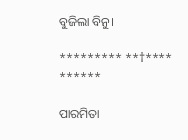ବୁଜିଲା ବିନୁ।

********* **†**** ******

ପାରମିତା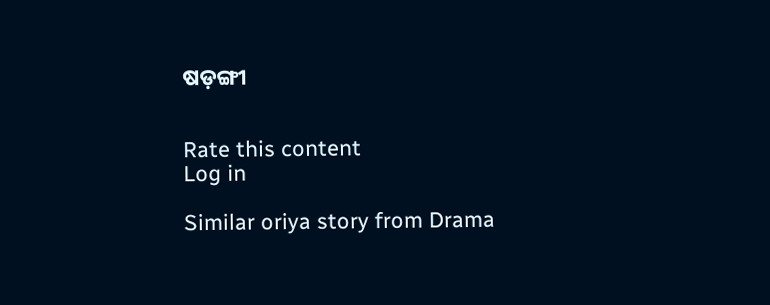ଷଡ଼ଙ୍ଗୀ


Rate this content
Log in

Similar oriya story from Drama